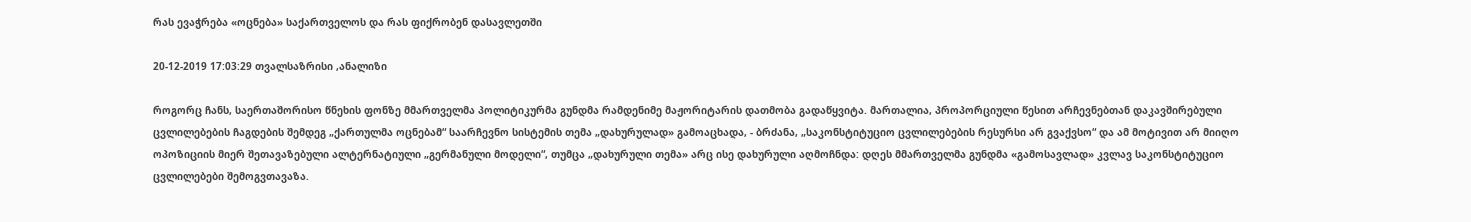რას ევაჭრება «ოცნება» საქართველოს და რას ფიქრობენ დასავლეთში

20-12-2019 17:03:29 თვალსაზრისი ,ანალიზი

როგორც ჩანს, საერთაშორისო წნეხის ფონზე მმართველმა პოლიტიკურმა გუნდმა რამდენიმე მაჟორიტარის დათმობა გადაწყვიტა. მართალია, პროპორციული წესით არჩევნებთან დაკავშირებული ცვლილებების ჩაგდების შემდეგ „ქართულმა ოცნებამ“ საარჩევნო სისტემის თემა „დახურულად» გამოაცხადა, - ბრძანა, „საკონსტიტუციო ცვლილებების რესურსი არ გვაქვსო“ და ამ მოტივით არ მიიღო ოპოზიციის მიერ შეთავაზებული ალტერნატიული „გერმანული მოდელი“, თუმცა „დახურული თემა» არც ისე დახურული აღმოჩნდა: დღეს მმართველმა გუნდმა «გამოსავლად» კვლავ საკონსტიტუციო ცვლილებები შემოგვთავაზა.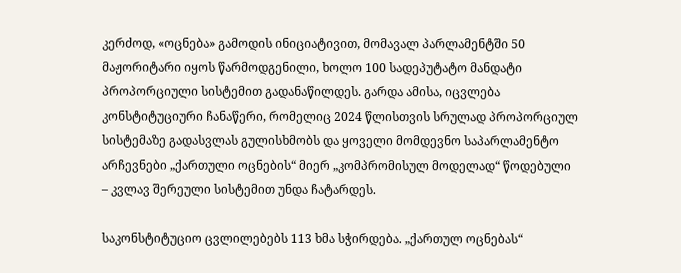კერძოდ, «ოცნება» გამოდის ინიციატივით, მომავალ პარლამენტში 50 მაჟორიტარი იყოს წარმოდგენილი, ხოლო 100 სადეპუტატო მანდატი პროპორციული სისტემით გადანაწილდეს. გარდა ამისა, იცვლება კონსტიტუციური ჩანაწერი, რომელიც 2024 წლისთვის სრულად პროპორციულ სისტემაზე გადასვლას გულისხმობს და ყოველი მომდევნო საპარლამენტო არჩევნები „ქართული ოცნების“ მიერ „კომპრომისულ მოდელად“ წოდებული – კვლავ შერეული სისტემით უნდა ჩატარდეს.

საკონსტიტუციო ცვლილებებს 113 ხმა სჭირდება. „ქართულ ოცნებას“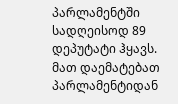პარლამენტში სადღეისოდ 89 დეპუტატი ჰყავს. მათ დაემატებათ პარლამენტიდან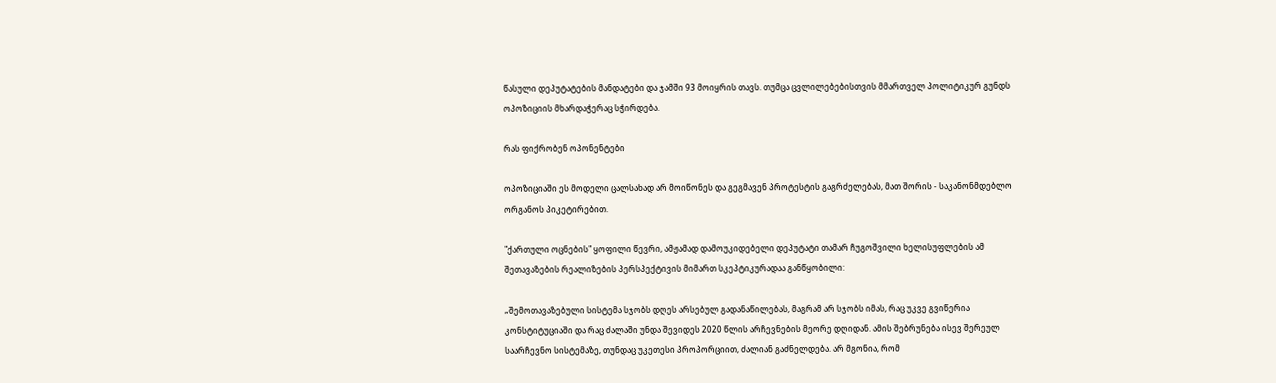წასული დეპუტატების მანდატები და ჯამში 93 მოიყრის თავს. თუმცა ცვლილებებისთვის მმართველ პოლიტიკურ გუნდს ოპოზიციის მხარდაჭერაც სჭირდება.

რას ფიქრობენ ოპონენტები

ოპოზიციაში ეს მოდელი ცალსახად არ მოიწონეს და გეგმავენ პროტესტის გაგრძელებას, მათ შორის - საკანონმდებლო ორგანოს პიკეტირებით.

"ქართული ოცნების" ყოფილი წევრი, ამჟამად დამოუკიდებელი დეპუტატი თამარ ჩუგოშვილი ხელისუფლების ამ შეთავაზების რეალიზების პერსპექტივის მიმართ სკეპტიკურადაა განწყობილი:

„შემოთავაზებული სისტემა სჯობს დღეს არსებულ გადანაწილებას, მაგრამ არ სჯობს იმას, რაც უკვე გვიწერია კონსტიტუციაში და რაც ძალაში უნდა შევიდეს 2020 წლის არჩევნების მეორე დღიდან. ამის შებრუნება ისევ შერეულ საარჩევნო სისტემაზე, თუნდაც უკეთესი პროპორციით, ძალიან გაძნელდება. არ მგონია, რომ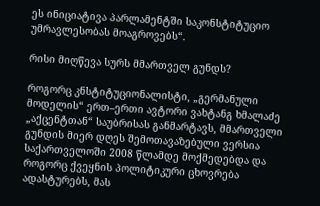ეს ინიციატივა პარლამენტში საკონსტიტუციო უმრავლესობას მოაგროვებს“.

რისი მიღწევა სურს მმართველ გუნდს?

როგორც კნსტიტუციონალისტი, „გერმანული მოდელის“ ერთ–ერთი ავტორი ვახტანგ ხმალაძე „აქცენტთან“ საუბრისას განმარტავს, მმართველი გუნდის მიერ დღეს შემოთავაზებული ვერსია საქართველოში 2008 წლამდე მოქმედებდა და როგორც ქვეყნის პოლიტიკური ცხოვრება ადასტურებს, მას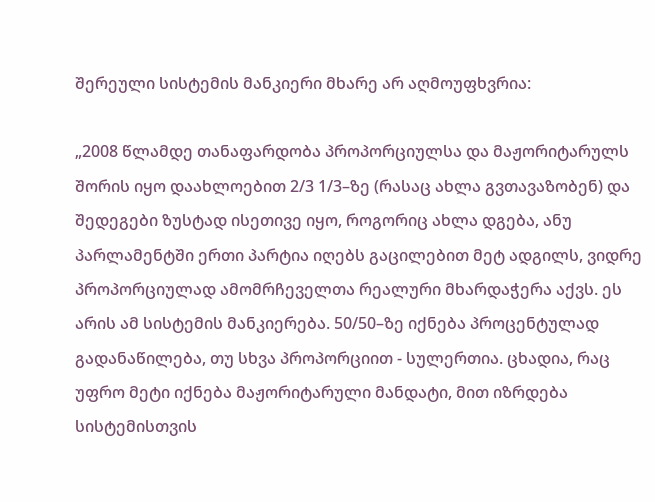შერეული სისტემის მანკიერი მხარე არ აღმოუფხვრია:

„2008 წლამდე თანაფარდობა პროპორციულსა და მაჟორიტარულს შორის იყო დაახლოებით 2/3 1/3–ზე (რასაც ახლა გვთავაზობენ) და შედეგები ზუსტად ისეთივე იყო, როგორიც ახლა დგება, ანუ პარლამენტში ერთი პარტია იღებს გაცილებით მეტ ადგილს, ვიდრე პროპორციულად ამომრჩეველთა რეალური მხარდაჭერა აქვს. ეს არის ამ სისტემის მანკიერება. 50/50–ზე იქნება პროცენტულად გადანაწილება, თუ სხვა პროპორციით - სულერთია. ცხადია, რაც უფრო მეტი იქნება მაჟორიტარული მანდატი, მით იზრდება სისტემისთვის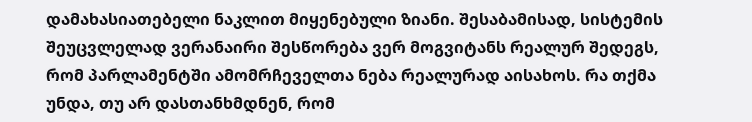დამახასიათებელი ნაკლით მიყენებული ზიანი. შესაბამისად, სისტემის შეუცვლელად ვერანაირი შესწორება ვერ მოგვიტანს რეალურ შედეგს, რომ პარლამენტში ამომრჩეველთა ნება რეალურად აისახოს. რა თქმა უნდა, თუ არ დასთანხმდნენ, რომ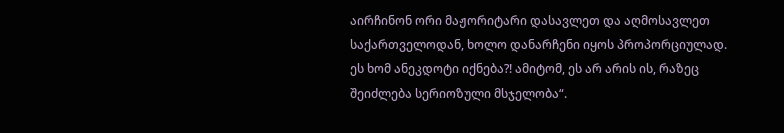აირჩინონ ორი მაჟორიტარი დასავლეთ და აღმოსავლეთ საქართველოდან, ხოლო დანარჩენი იყოს პროპორციულად. ეს ხომ ანეკდოტი იქნება?! ამიტომ, ეს არ არის ის, რაზეც შეიძლება სერიოზული მსჯელობა“.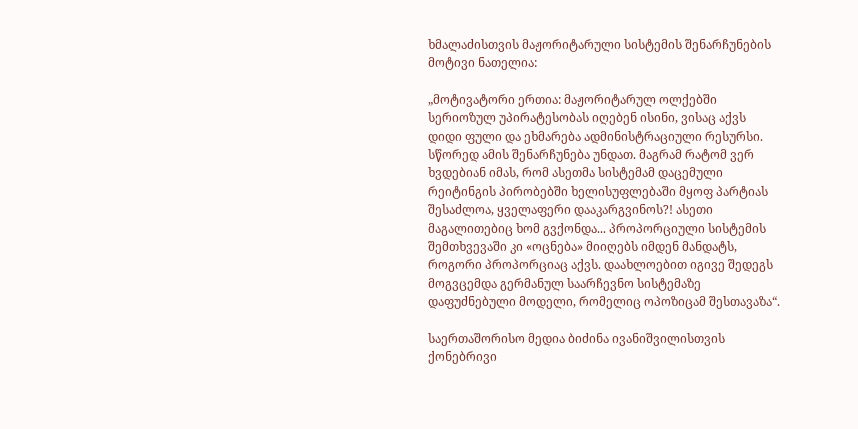ხმალაძისთვის მაჟორიტარული სისტემის შენარჩუნების მოტივი ნათელია:

„მოტივატორი ერთია: მაჟორიტარულ ოლქებში სერიოზულ უპირატესობას იღებენ ისინი, ვისაც აქვს დიდი ფული და ეხმარება ადმინისტრაციული რესურსი. სწორედ ამის შენარჩუნება უნდათ. მაგრამ რატომ ვერ ხვდებიან იმას, რომ ასეთმა სისტემამ დაცემული რეიტინგის პირობებში ხელისუფლებაში მყოფ პარტიას შესაძლოა, ყველაფერი დააკარგვინოს?! ასეთი მაგალითებიც ხომ გვქონდა... პროპორციული სისტემის შემთხვევაში კი «ოცნება» მიიღებს იმდენ მანდატს, როგორი პროპორციაც აქვს. დაახლოებით იგივე შედეგს მოგვცემდა გერმანულ საარჩევნო სისტემაზე დაფუძნებული მოდელი, რომელიც ოპოზიცამ შესთავაზა“.

საერთაშორისო მედია ბიძინა ივანიშვილისთვის ქონებრივი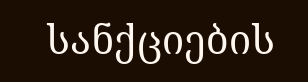სანქციების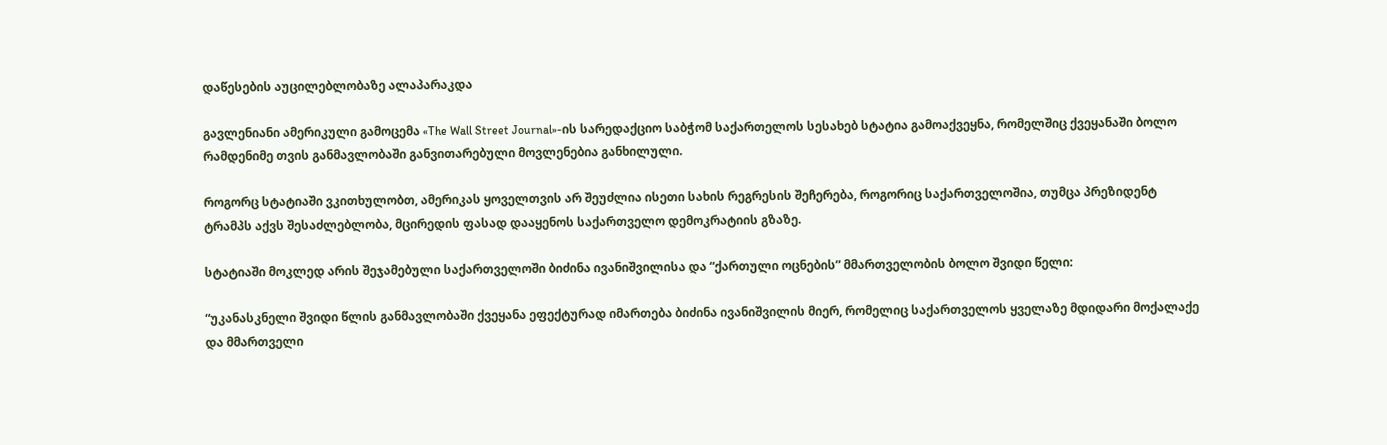დაწესების აუცილებლობაზე ალაპარაკდა

გავლენიანი ამერიკული გამოცემა «The Wall Street Journal»-ის სარედაქციო საბჭომ საქართელოს სესახებ სტატია გამოაქვეყნა, რომელშიც ქვეყანაში ბოლო რამდენიმე თვის განმავლობაში განვითარებული მოვლენებია განხილული.

როგორც სტატიაში ვკითხულობთ, ამერიკას ყოველთვის არ შეუძლია ისეთი სახის რეგრესის შეჩერება, როგორიც საქართველოშია, თუმცა პრეზიდენტ ტრამპს აქვს შესაძლებლობა, მცირედის ფასად დააყენოს საქართველო დემოკრატიის გზაზე.

სტატიაში მოკლედ არის შეჯამებული საქართველოში ბიძინა ივანიშვილისა და “ქართული ოცნების” მმართველობის ბოლო შვიდი წელი:

“უკანასკნელი შვიდი წლის განმავლობაში ქვეყანა ეფექტურად იმართება ბიძინა ივანიშვილის მიერ, რომელიც საქართველოს ყველაზე მდიდარი მოქალაქე და მმართველი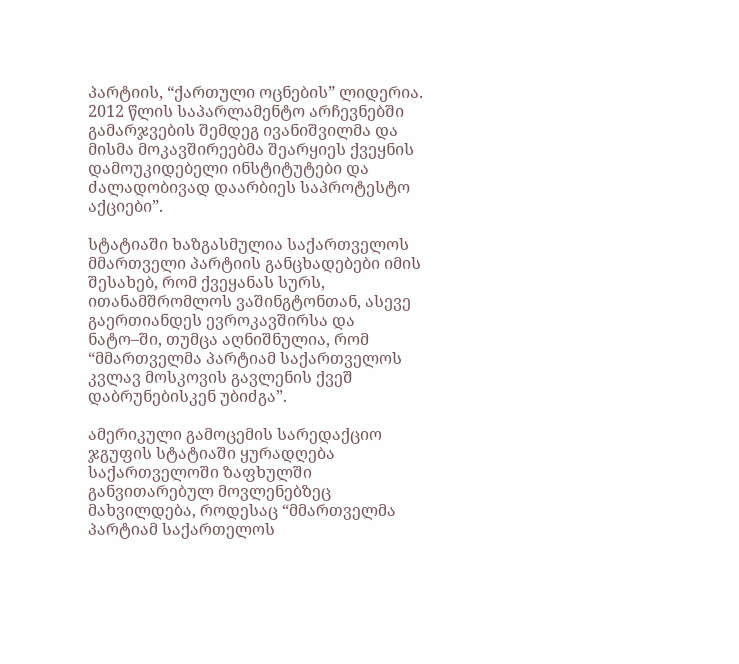პარტიის, “ქართული ოცნების” ლიდერია. 2012 წლის საპარლამენტო არჩევნებში გამარჯვების შემდეგ ივანიშვილმა და მისმა მოკავშირეებმა შეარყიეს ქვეყნის დამოუკიდებელი ინსტიტუტები და ძალადობივად დაარბიეს საპროტესტო აქციები”.

სტატიაში ხაზგასმულია საქართველოს მმართველი პარტიის განცხადებები იმის შესახებ, რომ ქვეყანას სურს, ითანამშრომლოს ვაშინგტონთან, ასევე გაერთიანდეს ევროკავშირსა და ნატო–ში, თუმცა აღნიშნულია, რომ “მმართველმა პარტიამ საქართველოს კვლავ მოსკოვის გავლენის ქვეშ დაბრუნებისკენ უბიძგა”.

ამერიკული გამოცემის სარედაქციო ჯგუფის სტატიაში ყურადღება საქართველოში ზაფხულში განვითარებულ მოვლენებზეც მახვილდება, როდესაც “მმართველმა პარტიამ საქართელოს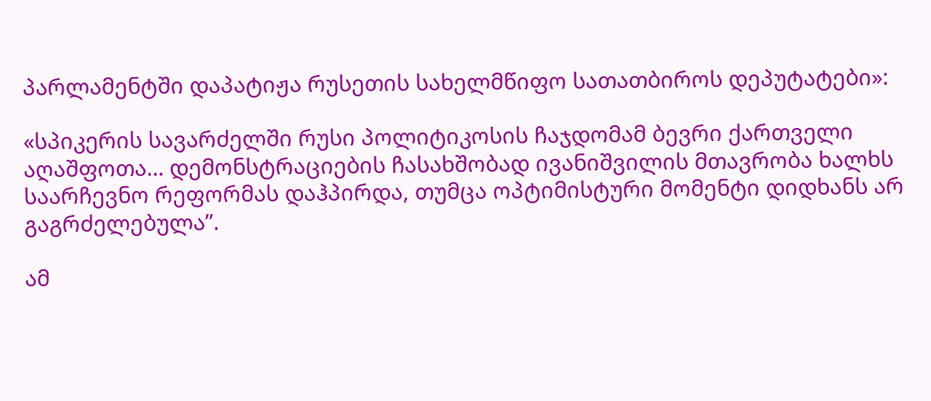პარლამენტში დაპატიჟა რუსეთის სახელმწიფო სათათბიროს დეპუტატები»:

«სპიკერის სავარძელში რუსი პოლიტიკოსის ჩაჯდომამ ბევრი ქართველი აღაშფოთა… დემონსტრაციების ჩასახშობად ივანიშვილის მთავრობა ხალხს საარჩევნო რეფორმას დაჰპირდა, თუმცა ოპტიმისტური მომენტი დიდხანს არ გაგრძელებულა”.

ამ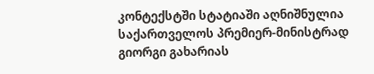კონტექსტში სტატიაში აღნიშნულია საქართველოს პრემიერ-მინისტრად გიორგი გახარიას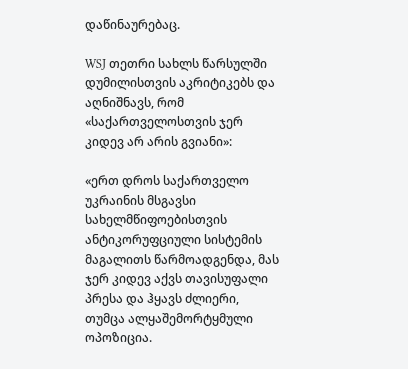დაწინაურებაც.

WSJ თეთრი სახლს წარსულში დუმილისთვის აკრიტიკებს და აღნიშნავს, რომ «საქართველოსთვის ჯერ კიდევ არ არის გვიანი»:

«ერთ დროს საქართველო უკრაინის მსგავსი სახელმწიფოებისთვის ანტიკორუფციული სისტემის მაგალითს წარმოადგენდა, მას ჯერ კიდევ აქვს თავისუფალი პრესა და ჰყავს ძლიერი, თუმცა ალყაშემორტყმული ოპოზიცია.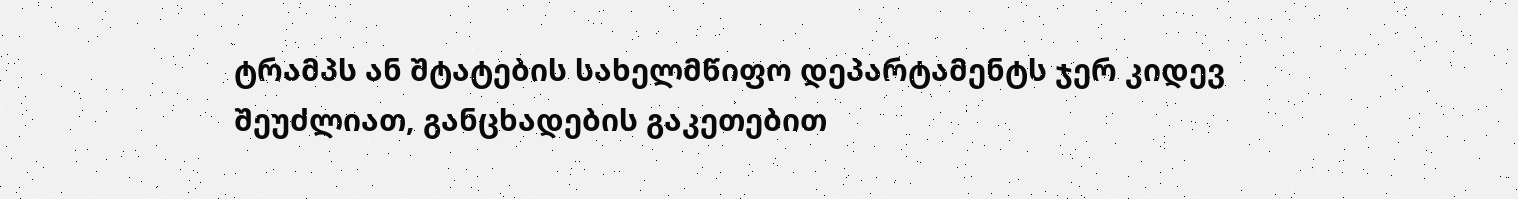ტრამპს ან შტატების სახელმწიფო დეპარტამენტს ჯერ კიდევ შეუძლიათ, განცხადების გაკეთებით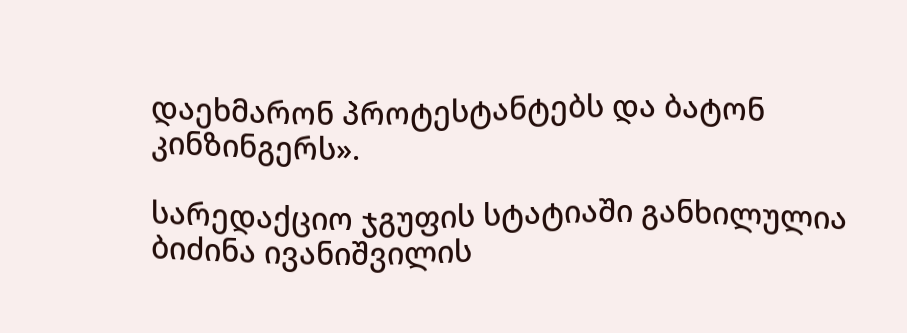დაეხმარონ პროტესტანტებს და ბატონ კინზინგერს».

სარედაქციო ჯგუფის სტატიაში განხილულია ბიძინა ივანიშვილის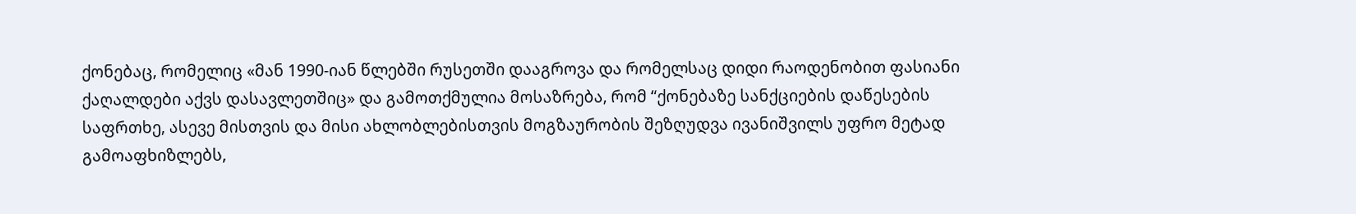ქონებაც, რომელიც «მან 1990-იან წლებში რუსეთში დააგროვა და რომელსაც დიდი რაოდენობით ფასიანი ქაღალდები აქვს დასავლეთშიც» და გამოთქმულია მოსაზრება, რომ “ქონებაზე სანქციების დაწესების საფრთხე, ასევე მისთვის და მისი ახლობლებისთვის მოგზაურობის შეზღუდვა ივანიშვილს უფრო მეტად გამოაფხიზლებს,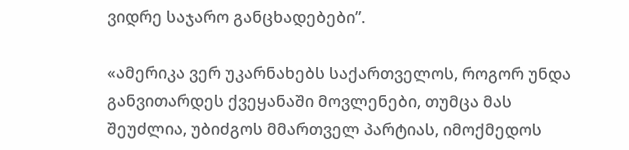ვიდრე საჯარო განცხადებები”.

«ამერიკა ვერ უკარნახებს საქართველოს, როგორ უნდა განვითარდეს ქვეყანაში მოვლენები, თუმცა მას შეუძლია, უბიძგოს მმართველ პარტიას, იმოქმედოს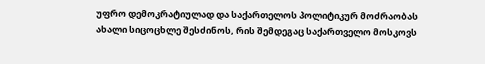უფრო დემოკრატიულად და საქართელოს პოლიტიკურ მოძრაობას ახალი სიცოცხლე შესძინოს, რის შემდეგაც საქართველო მოსკოვს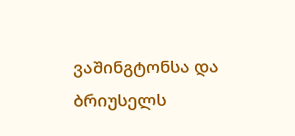ვაშინგტონსა და ბრიუსელს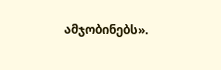ამჯობინებს».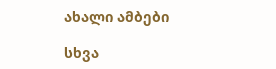ახალი ამბები

სხვა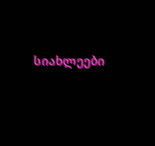სიახლეები